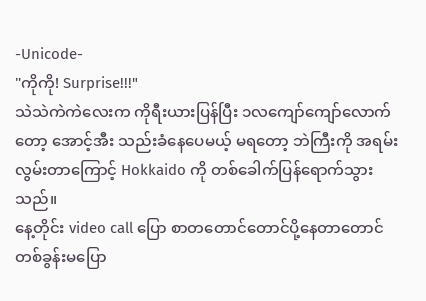-Unicode-
"ကိုကို! Surprise!!!"
သဲသဲကဲကဲလေးက ကိုရီးယားပြန်ပြီး ၁လကျော်ကျော်လောက်တော့ အောင့်အီး သည်းခံနေပေမယ့် မရတော့ ဘဲကြီးကို အရမ်းလွမ်းတာကြောင့် Hokkaido ကို တစ်ခေါက်ပြန်ရောက်သွားသည်။
နေ့တိုင်း video call ပြော စာတတောင်တောင်ပို့နေတာတောင် တစ်ခွန်းမပြော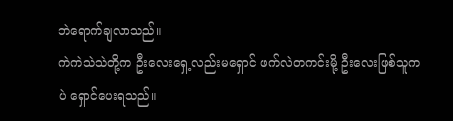ဘဲရောက်ချလာသည်။
ကဲကဲသဲသဲတို့က ဦးလေးရှေ့လည်းမရှောင် ဖက်လဲတကင်းမို့ ဦးလေးဖြစ်သူကပဲ ရှောင်ပေးရသည်။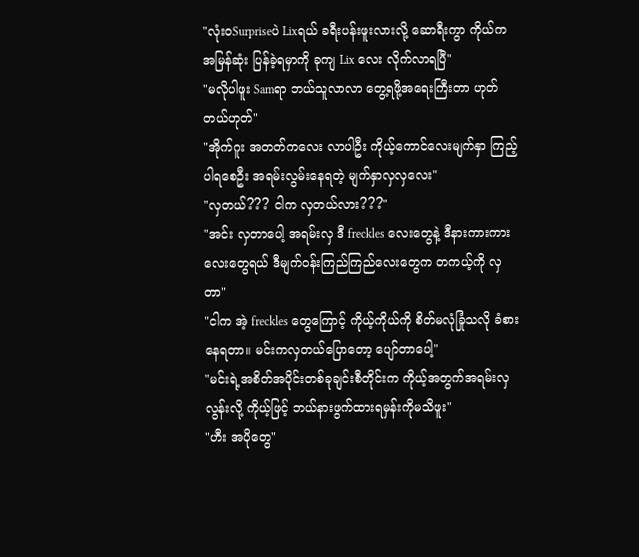"လုံးဝSurpriseပဲ Lixရယ် ခရီးပန်းဖူးလားလို့ ဆောရီးကွာ ကိုယ်က အမြန်ဆုံး ပြန်ခဲ့ရမှာကို ခုကျ Lix လေး လိုက်လာရပြီ"
"မလိုပါဖူး Samရာ ဘယ်သူလာလာ တွေ့ရဖို့အရေးကြီးတာ ဟုတ်တယ်ဟုတ်"
"အိုက်ဂူး အတတ်ကလေး လာပါဦး ကိုယ့်ကောင်လေးမျက်နှာ ကြည့်ပါရစေဦး အရမ်းလွမ်းနေရတဲ့ မျက်နှာလှလှလေး"
"လှတယ်??? ငါက လှတယ်လား???"
"အင်း လှတာပေါ့ အရမ်းလှ ဒီ freckles လေးတွေနဲ့ ဒီနားကားကားလေးတွေရယ် ဒီမျက်ဝန်းကြည်ကြည်လေးတွေက တကယ့်ကို လှတာ"
"ငါက အဲ့ freckles တွေကြောင့် ကိုယ့်ကိုယ်ကို စိတ်မလုံခြုံသလို ခံစားနေရတာ။ မင်းကလှတယ်ပြောတော့ ပျော်တာပေါ့"
"မင်းရဲ့အစိတ်အပိုင်းတစ်ခုချင်းစီတိုင်းက ကိုယ့်အတွက်အရမ်းလှလွန်းလို့ ကိုယ့်ဖြင့် ဘယ်နားဖွက်ထားရမှန်းကိုမသိဖူး"
"ဟီး အပိုတွေ"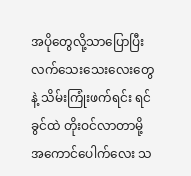အပိုတွေလို့သာပြောပြီး လက်သေးသေးလေးတွေနဲ့ သိမ်းကြုံးဖက်ရင်း ရင်ခွင်ထဲ တိုးဝင်လာတာမို့ အကောင်ပေါက်လေး သ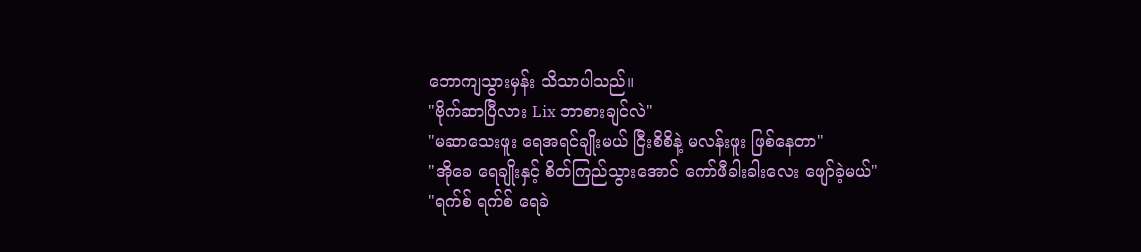ဘောကျသွားမှန်း သိသာပါသည်။
"ဗိုက်ဆာပြီလား Lix ဘာစားချင်လဲ"
"မဆာသေးဖူး ရေအရင်ချိုးမယ် ငြီးစိစိနဲ့ မလန်းဖူး ဖြစ်နေတာ"
"အိုခေ ရေချိုးနှင့် စိတ်ကြည်သွားအောင် ကော်ဖီခါးခါးလေး ဖျော်ခဲ့မယ်"
"ရက်စ် ရက်စ် ရေခဲ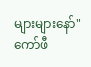များများနော်"
ကော်ဖီ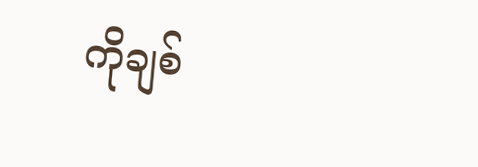ကိုချစ်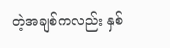တဲ့အချစ်ကလည်း နှစ်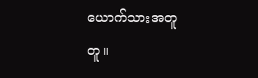ယောက်သားအတူတူ။